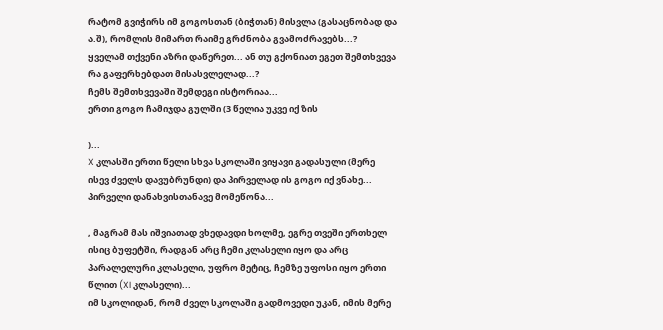რატომ გვიჭირს იმ გოგოსთან (ბიჭთან) მისვლა (გასაცნობად და ა.შ), რომლის მიმართ რაიმე გრძნობა გვამოძრავებს...?
ყველამ თქვენი აზრი დაწერეთ... ან თუ გქონიათ ეგეთ შემთხვევა რა გაფერხებდათ მისასვლელად...?
ჩემს შემთხვევაში შემდეგი ისტორიაა...
ერთი გოგო ჩამიჯდა გულში (3 წელია უკვე იქ ზის

)...
X კლასში ერთი წელი სხვა სკოლაში ვიყავი გადასული (მერე ისევ ძველს დავუბრუნდი) და პირველად ის გოგო იქ ვნახე... პირველი დანახვისთანავე მომეწონა...

, მაგრამ მას იშვიათად ვხედავდი ხოლმე, ეგრე თვეში ერთხელ ისიც ბუფეტში, რადგან არც ჩემი კლასელი იყო და არც პარალელური კლასელი, უფრო მეტიც, ჩემზე უფოსი იყო ერთი წლით (XI კლასელი)...
იმ სკოლიდან, რომ ძველ სკოლაში გადმოვედი უკან, იმის მერე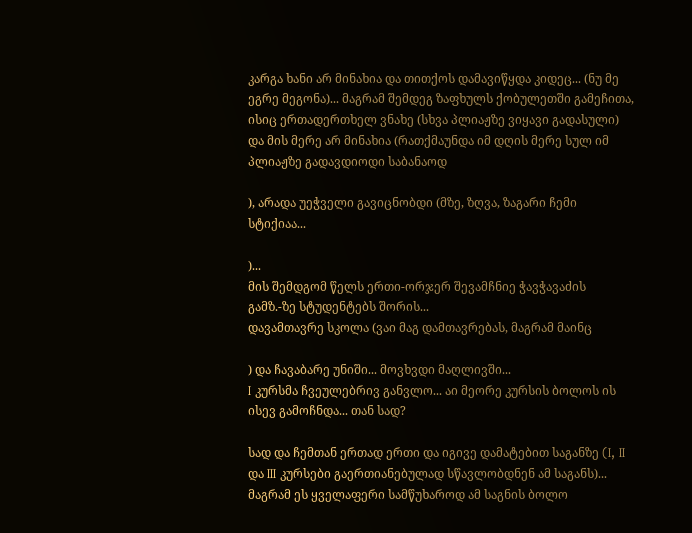კარგა ხანი არ მინახია და თითქოს დამავიწყდა კიდეც... (ნუ მე ეგრე მეგონა)... მაგრამ შემდეგ ზაფხულს ქობულეთში გამეჩითა, ისიც ერთადერთხელ ვნახე (სხვა პლიაჟზე ვიყავი გადასული) და მის მერე არ მინახია (რათქმაუნდა იმ დღის მერე სულ იმ პლიაჟზე გადავდიოდი საბანაოდ

), არადა უეჭველი გავიცნობდი (მზე, ზღვა, ზაგარი ჩემი სტიქიაა...

)...
მის შემდგომ წელს ერთი-ორჯერ შევამჩნიე ჭავჭავაძის გამზ.-ზე სტუდენტებს შორის...
დავამთავრე სკოლა (ვაი მაგ დამთავრებას, მაგრამ მაინც

) და ჩავაბარე უნიში... მოვხვდი მაღლივში...
I კურსმა ჩვეულებრივ განვლო... აი მეორე კურსის ბოლოს ის ისევ გამოჩნდა... თან სად?

სად და ჩემთან ერთად ერთი და იგივე დამატებით საგანზე (I, II და III კურსები გაერთიანებულად სწავლობდნენ ამ საგანს)... მაგრამ ეს ყველაფერი სამწუხაროდ ამ საგნის ბოლო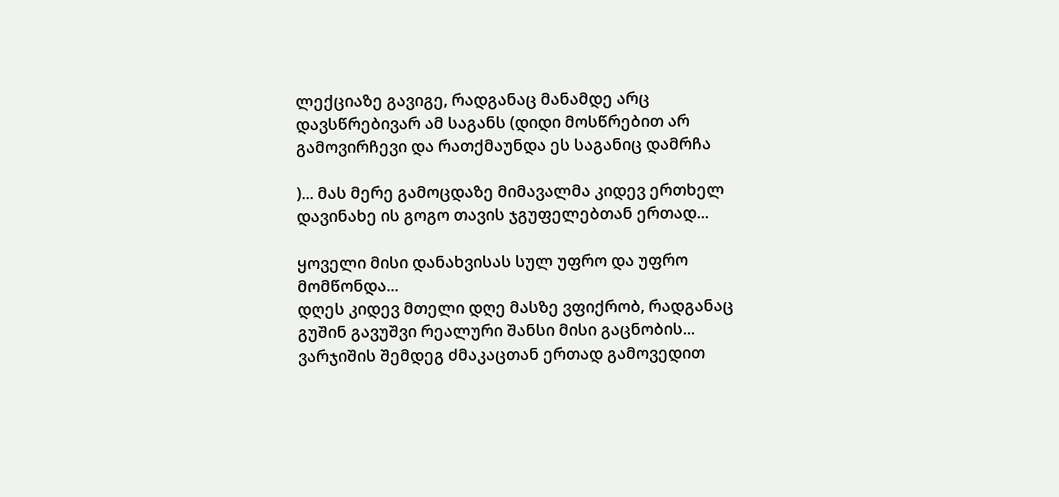ლექციაზე გავიგე, რადგანაც მანამდე არც დავსწრებივარ ამ საგანს (დიდი მოსწრებით არ გამოვირჩევი და რათქმაუნდა ეს საგანიც დამრჩა

)... მას მერე გამოცდაზე მიმავალმა კიდევ ერთხელ დავინახე ის გოგო თავის ჯგუფელებთან ერთად...

ყოველი მისი დანახვისას სულ უფრო და უფრო მომწონდა...
დღეს კიდევ მთელი დღე მასზე ვფიქრობ, რადგანაც გუშინ გავუშვი რეალური შანსი მისი გაცნობის... ვარჯიშის შემდეგ ძმაკაცთან ერთად გამოვედით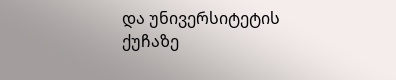და უნივერსიტეტის ქუჩაზე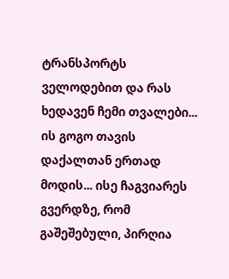ტრანსპორტს ველოდებით და რას ხედავენ ჩემი თვალები... ის გოგო თავის დაქალთან ერთად მოდის... ისე ჩაგვიარეს გვერდზე, რომ გაშეშებული, პირღია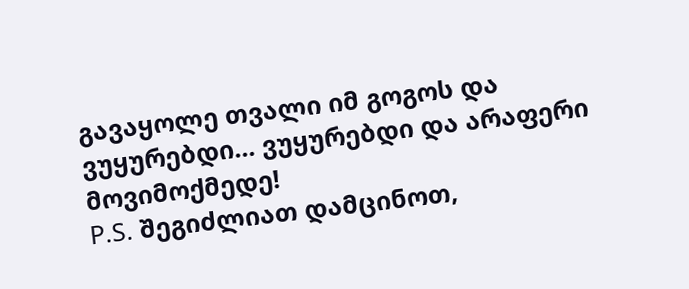გავაყოლე თვალი იმ გოგოს და ვუყურებდი... ვუყურებდი და არაფერი მოვიმოქმედე!
P.S. შეგიძლიათ დამცინოთ,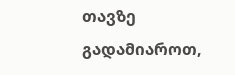თავზე გადამიაროთ,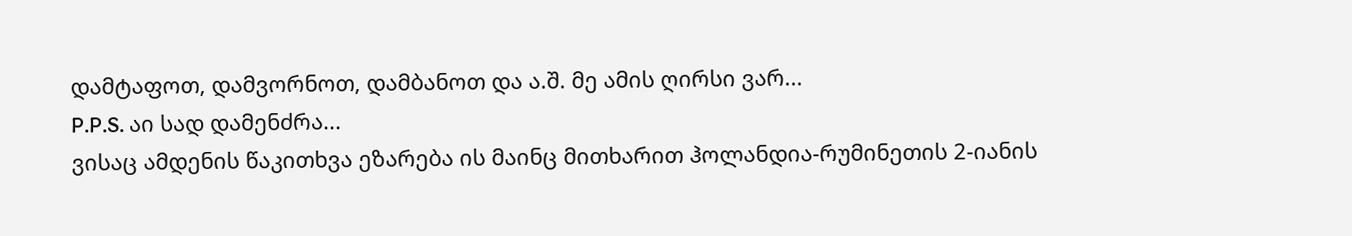დამტაფოთ, დამვორნოთ, დამბანოთ და ა.შ. მე ამის ღირსი ვარ...
P.P.S. აი სად დამენძრა...
ვისაც ამდენის წაკითხვა ეზარება ის მაინც მითხარით ჰოლანდია-რუმინეთის 2-იანის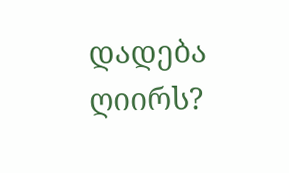დადება ღიირს?